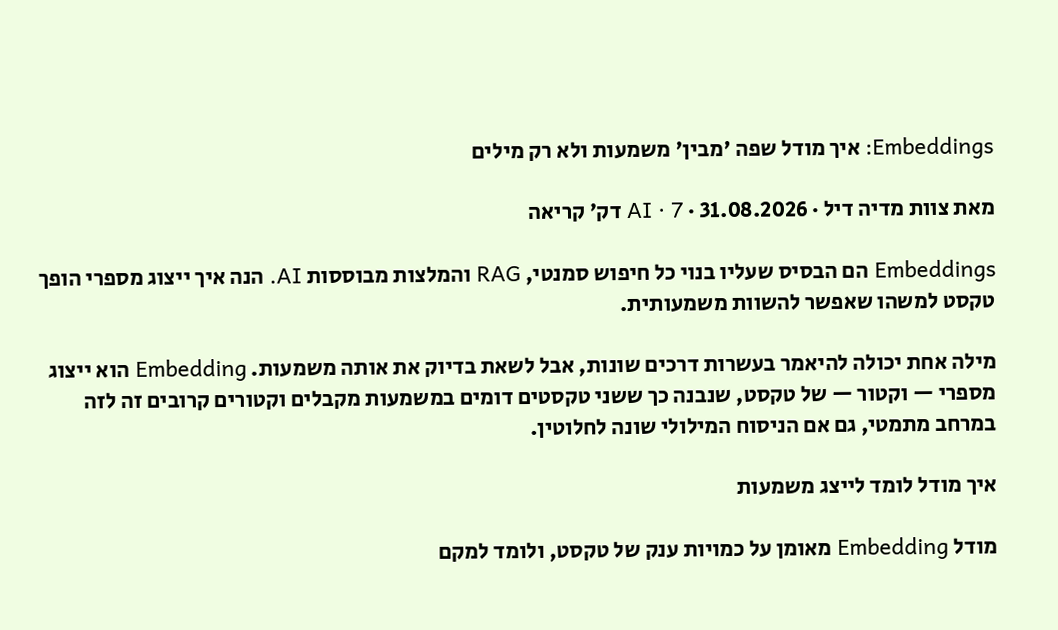Embeddings: איך מודל שפה 'מבין' משמעות ולא רק מילים

מאת צוות מדיה דיל · 31.08.2026 · AI · 7 דק׳ קריאה

Embeddings הם הבסיס שעליו בנוי כל חיפוש סמנטי, RAG והמלצות מבוססות AI. הנה איך ייצוג מספרי הופך טקסט למשהו שאפשר להשוות משמעותית.

מילה אחת יכולה להיאמר בעשרות דרכים שונות, אבל לשאת בדיוק את אותה משמעות. Embedding הוא ייצוג מספרי — וקטור — של טקסט, שנבנה כך ששני טקסטים דומים במשמעות מקבלים וקטורים קרובים זה לזה במרחב מתמטי, גם אם הניסוח המילולי שונה לחלוטין.

איך מודל לומד לייצג משמעות

מודל Embedding מאומן על כמויות ענק של טקסט, ולומד למקם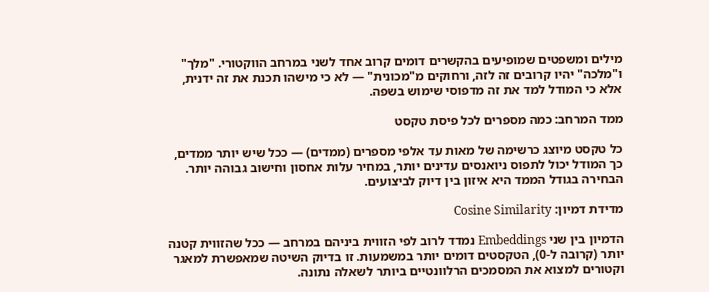מילים ומשפטים שמופיעים בהקשרים דומים קרוב אחד לשני במרחב הווקטורי. "מלך" ו"מלכה" יהיו קרובים זה לזה, ורחוקים מ"מכונית" — לא כי מישהו תכנת את זה ידנית, אלא כי המודל למד את זה מדפוסי שימוש בשפה.

ממד המרחב: כמה מספרים לכל פיסת טקסט

כל טקסט מיוצג כרשימה של מאות עד אלפי מספרים (ממדים) — ככל שיש יותר ממדים, כך המודל יכול לתפוס ניואנסים עדינים יותר, במחיר עלות אחסון וחישוב גבוהה יותר. הבחירה בגודל הממד היא איזון בין דיוק לביצועים.

מדידת דמיון: Cosine Similarity

הדמיון בין שני Embeddings נמדד לרוב לפי הזווית ביניהם במרחב — ככל שהזווית קטנה יותר (קרובה ל-0), הטקסטים דומים יותר במשמעות. זו בדיוק השיטה שמאפשרת למאגר וקטורים למצוא את המסמכים הרלוונטיים ביותר לשאלה נתונה.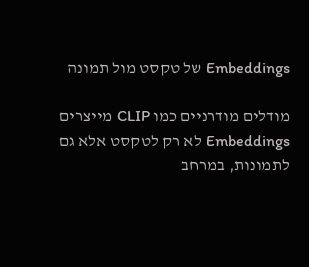Embeddings של טקסט מול תמונה

מודלים מודרניים כמו CLIP מייצרים Embeddings לא רק לטקסט אלא גם לתמונות, במרחב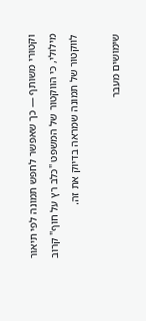וקטורי משותף — כך שאפשר לחפש תמונה לפי תיאור מילולי, כי הווקטור של המשפט "כלב רץ על חוף" קרוב לווקטור של תמונה שמראה בדיוק את זה.

שימושים מעבר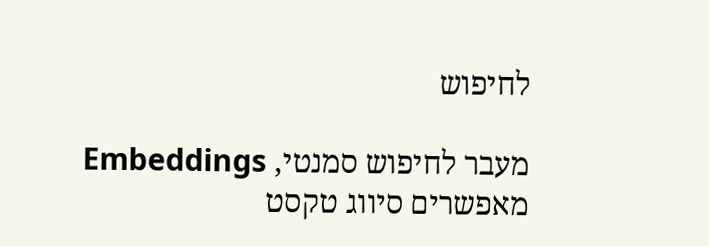לחיפוש

מעבר לחיפוש סמנטי, Embeddings מאפשרים סיווג טקסט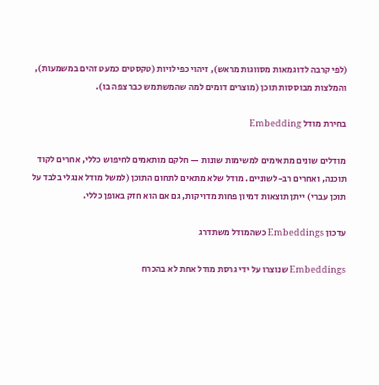(לפי קרבה לדוגמאות מסווגות מראש), זיהוי כפילויות (טקסטים כמעט זהים במשמעות), והמלצות מבוססות תוכן (מוצרים דומים למה שהמשתמש כבר צפה בו).

בחירת מודל Embedding

מודלים שונים מתאימים למשימות שונות — חלקם מותאמים לחיפוש כללי, אחרים לקוד תוכנה, ואחרים רב-לשוניים. מודל שלא מתאים לתחום התוכן (למשל מודל אנגלי בלבד על תוכן עברי) ייתן תוצאות דמיון פחות מדויקות, גם אם הוא חזק באופן כללי.

עדכון Embeddings כשהמודל משתדרג

Embeddings שנוצרו על ידי גרסת מודל אחת לא בהכרח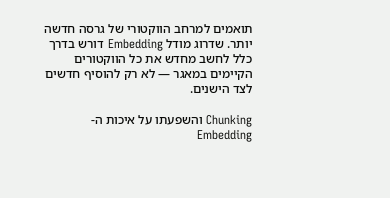תואמים למרחב הווקטורי של גרסה חדשה יותר. שדרוג מודל Embedding דורש בדרך כלל לחשב מחדש את כל הווקטורים הקיימים במאגר — לא רק להוסיף חדשים לצד הישנים.

Chunking והשפעתו על איכות ה-Embedding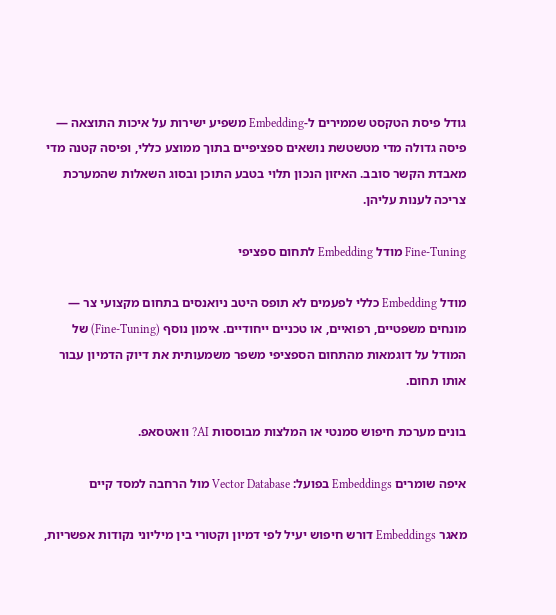גודל פיסת הטקסט שממירים ל-Embedding משפיע ישירות על איכות התוצאה — פיסה גדולה מדי מטשטשת נושאים ספציפיים בתוך ממוצע כללי, ופיסה קטנה מדי מאבדת הקשר סובב. האיזון הנכון תלוי בטבע התוכן ובסוג השאלות שהמערכת צריכה לענות עליהן.

Fine-Tuning מודל Embedding לתחום ספציפי

מודל Embedding כללי לפעמים לא תופס היטב ניואנסים בתחום מקצועי צר — מונחים משפטיים, רפואיים, או טכניים ייחודיים. אימון נוסף (Fine-Tuning) של המודל על דוגמאות מהתחום הספציפי משפר משמעותית את דיוק הדמיון עבור אותו תחום.

בונים מערכת חיפוש סמנטי או המלצות מבוססות AI? וואטסאפ.

איפה שומרים Embeddings בפועל: Vector Database מול הרחבה למסד קיים

מאגר Embeddings דורש חיפוש יעיל לפי דמיון וקטורי בין מיליוני נקודות אפשריות,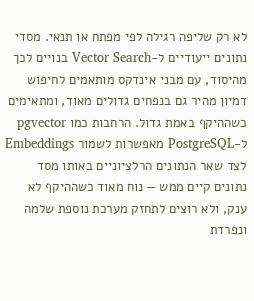לא רק שליפה רגילה לפי מפתח או תנאי. מסדי נתונים ייעודיים ל-Vector Search בנויים לכך מהיסוד, עם מבני אינדקס מותאמים לחיפוש דמיון מהיר גם בנפחים גדולים מאוד, ומתאימים כשההיקף באמת גדול. הרחבות כמו pgvector ל-PostgreSQL מאפשרות לשמור Embeddings לצד שאר הנתונים הרלציוניים באותו מסד נתונים קיים ממש — נוח מאוד כשההיקף לא ענק, ולא רוצים לתחזק מערכת נוספת שלמה ונפרדת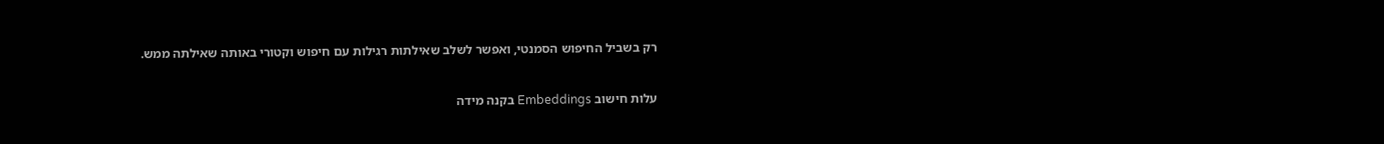רק בשביל החיפוש הסמנטי, ואפשר לשלב שאילתות רגילות עם חיפוש וקטורי באותה שאילתה ממש.

עלות חישוב Embeddings בקנה מידה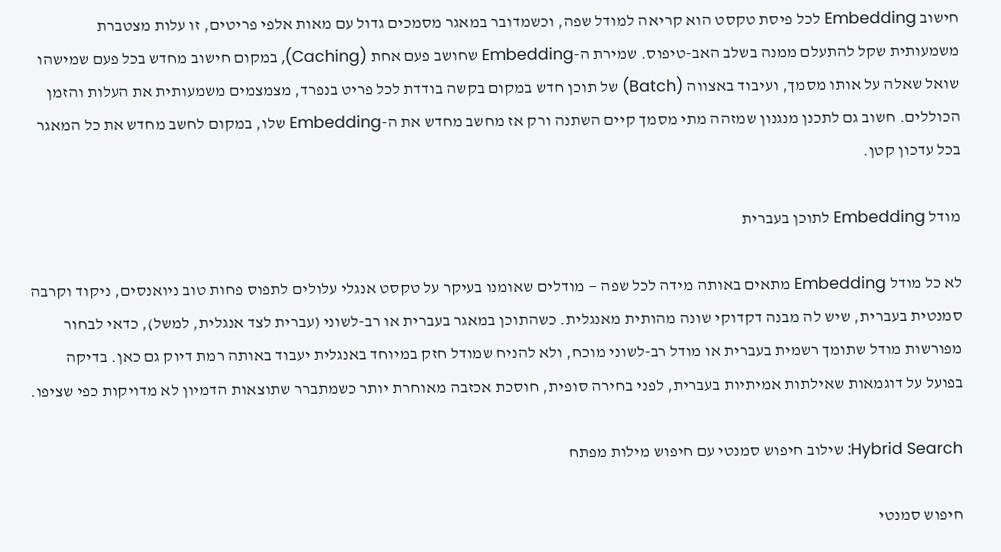חישוב Embedding לכל פיסת טקסט הוא קריאה למודל שפה, וכשמדובר במאגר מסמכים גדול עם מאות אלפי פריטים, זו עלות מצטברת משמעותית שקל להתעלם ממנה בשלב האב-טיפוס. שמירת ה-Embedding שחושב פעם אחת (Caching), במקום חישוב מחדש בכל פעם שמישהו שואל שאלה על אותו מסמך, ועיבוד באצווה (Batch) של תוכן חדש במקום בקשה בודדת לכל פריט בנפרד, מצמצמים משמעותית את העלות והזמן הכוללים. חשוב גם לתכנן מנגנון שמזהה מתי מסמך קיים השתנה ורק אז מחשב מחדש את ה-Embedding שלו, במקום לחשב מחדש את כל המאגר בכל עדכון קטן.

מודל Embedding לתוכן בעברית

לא כל מודל Embedding מתאים באותה מידה לכל שפה — מודלים שאומנו בעיקר על טקסט אנגלי עלולים לתפוס פחות טוב ניואנסים, ניקוד וקרבה סמנטית בעברית, שיש לה מבנה דקדוקי שונה מהותית מאנגלית. כשהתוכן במאגר בעברית או רב-לשוני (עברית לצד אנגלית, למשל), כדאי לבחור מפורשות מודל שתומך רשמית בעברית או מודל רב-לשוני מוכח, ולא להניח שמודל חזק במיוחד באנגלית יעבוד באותה רמת דיוק גם כאן. בדיקה בפועל על דוגמאות שאילתות אמיתיות בעברית, לפני בחירה סופית, חוסכת אכזבה מאוחרת יותר כשמתברר שתוצאות הדמיון לא מדויקות כפי שציפו.

Hybrid Search: שילוב חיפוש סמנטי עם חיפוש מילות מפתח

חיפוש סמנטי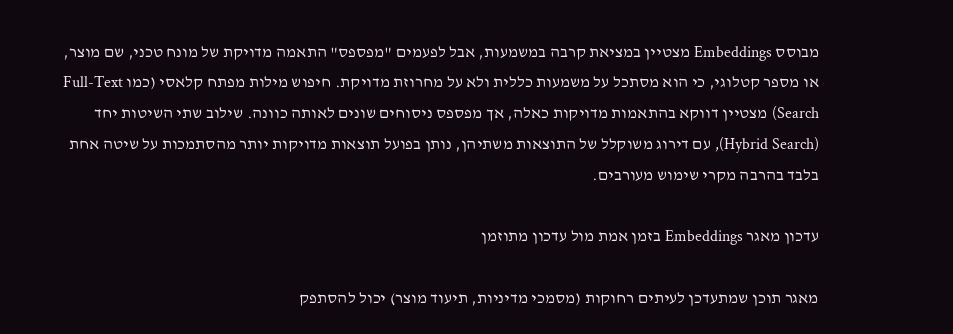מבוסס Embeddings מצטיין במציאת קרבה במשמעות, אבל לפעמים "מפספס" התאמה מדויקת של מונח טכני, שם מוצר, או מספר קטלוגי, כי הוא מסתכל על משמעות כללית ולא על מחרוזת מדויקת. חיפוש מילות מפתח קלאסי (כמו Full-Text Search) מצטיין דווקא בהתאמות מדויקות כאלה, אך מפספס ניסוחים שונים לאותה כוונה. שילוב שתי השיטות יחד (Hybrid Search), עם דירוג משוקלל של התוצאות משתיהן, נותן בפועל תוצאות מדויקות יותר מהסתמכות על שיטה אחת בלבד בהרבה מקרי שימוש מעורבים.

עדכון מאגר Embeddings בזמן אמת מול עדכון מתוזמן

מאגר תוכן שמתעדכן לעיתים רחוקות (מסמכי מדיניות, תיעוד מוצר) יכול להסתפק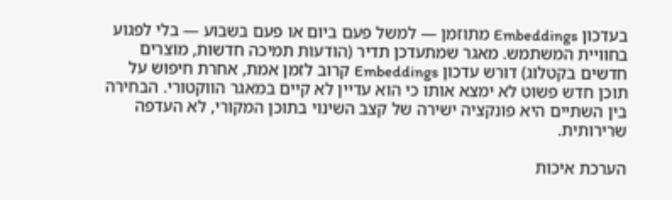בעדכון Embeddings מתוזמן — למשל פעם ביום או פעם בשבוע — בלי לפגוע בחוויית המשתמש. מאגר שמתעדכן תדיר (הודעות תמיכה חדשות, מוצרים חדשים בקטלוג) דורש עדכון Embeddings קרוב לזמן אמת, אחרת חיפוש על תוכן חדש פשוט לא ימצא אותו כי הוא עדיין לא קיים במאגר הווקטורי. הבחירה בין השתיים היא פונקציה ישירה של קצב השינוי בתוכן המקורי, לא העדפה שרירותית.

הערכת איכות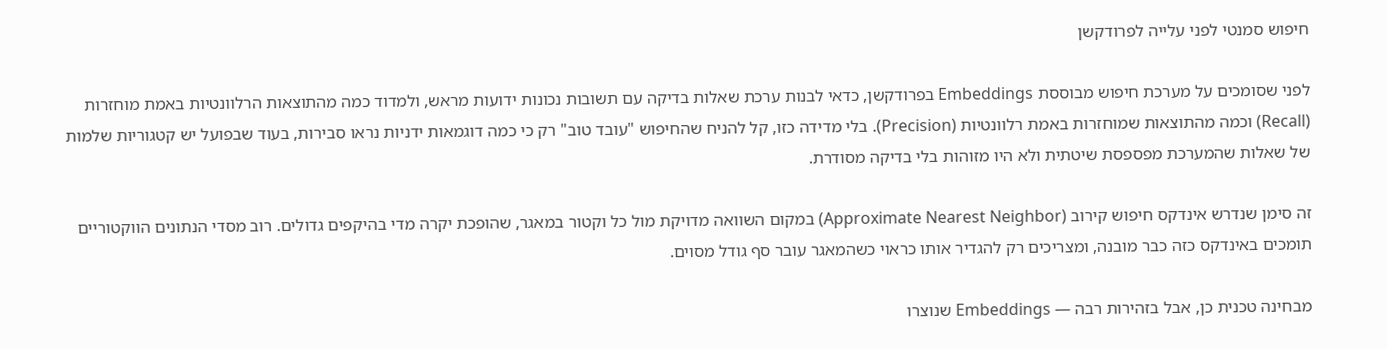חיפוש סמנטי לפני עלייה לפרודקשן

לפני שסומכים על מערכת חיפוש מבוססת Embeddings בפרודקשן, כדאי לבנות ערכת שאלות בדיקה עם תשובות נכונות ידועות מראש, ולמדוד כמה מהתוצאות הרלוונטיות באמת מוחזרות (Recall) וכמה מהתוצאות שמוחזרות באמת רלוונטיות (Precision). בלי מדידה כזו, קל להניח שהחיפוש "עובד טוב" רק כי כמה דוגמאות ידניות נראו סבירות, בעוד שבפועל יש קטגוריות שלמות של שאלות שהמערכת מפספסת שיטתית ולא היו מזוהות בלי בדיקה מסודרת.

זה סימן שנדרש אינדקס חיפוש קירוב (Approximate Nearest Neighbor) במקום השוואה מדויקת מול כל וקטור במאגר, שהופכת יקרה מדי בהיקפים גדולים. רוב מסדי הנתונים הווקטוריים תומכים באינדקס כזה כבר מובנה, ומצריכים רק להגדיר אותו כראוי כשהמאגר עובר סף גודל מסוים.

מבחינה טכנית כן, אבל בזהירות רבה — Embeddings שנוצרו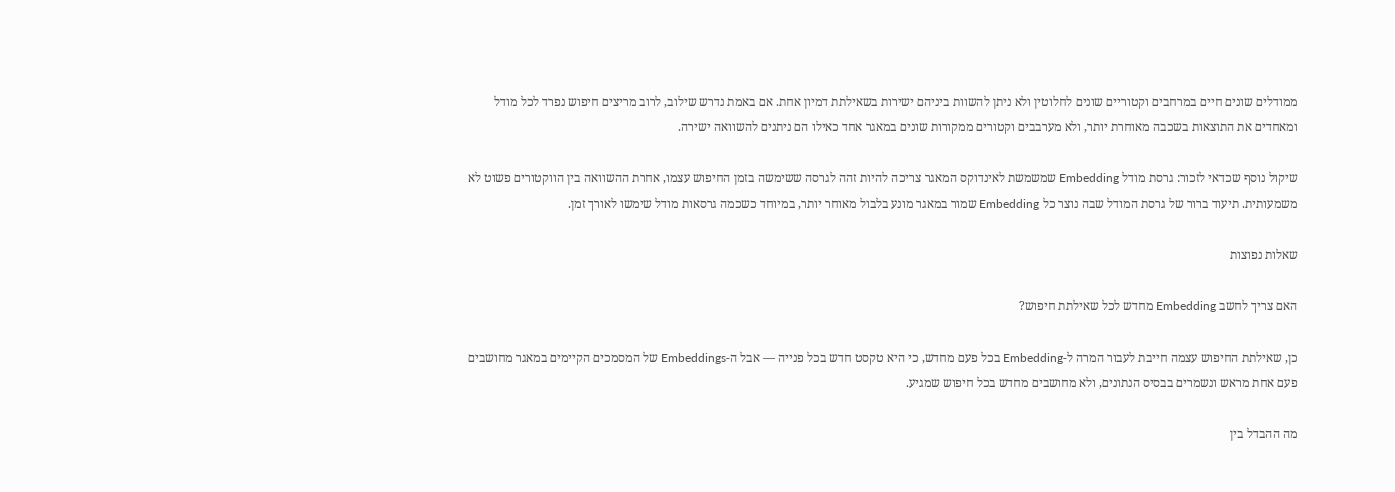ממודלים שונים חיים במרחבים וקטוריים שונים לחלוטין ולא ניתן להשוות ביניהם ישירות בשאילתת דמיון אחת. אם באמת נדרש שילוב, לרוב מריצים חיפוש נפרד לכל מודל ומאחדים את התוצאות בשכבה מאוחרת יותר, ולא מערבבים וקטורים ממקורות שונים במאגר אחד כאילו הם ניתנים להשוואה ישירה.

שיקול נוסף שכדאי לזכור: גרסת מודל Embedding שמשמשת לאינדוקס המאגר צריכה להיות זהה לגרסה ששימשה בזמן החיפוש עצמו, אחרת ההשוואה בין הווקטורים פשוט לא משמעותית. תיעוד ברור של גרסת המודל שבה נוצר כל Embedding שמור במאגר מונע בלבול מאוחר יותר, במיוחד כשכמה גרסאות מודל שימשו לאורך זמן.

שאלות נפוצות

האם צריך לחשב Embedding מחדש לכל שאילתת חיפוש?

כן, שאילתת החיפוש עצמה חייבת לעבור המרה ל-Embedding בכל פעם מחדש, כי היא טקסט חדש בכל פנייה — אבל ה-Embeddings של המסמכים הקיימים במאגר מחושבים פעם אחת מראש ונשמרים בבסיס הנתונים, ולא מחושבים מחדש בכל חיפוש שמגיע.

מה ההבדל בין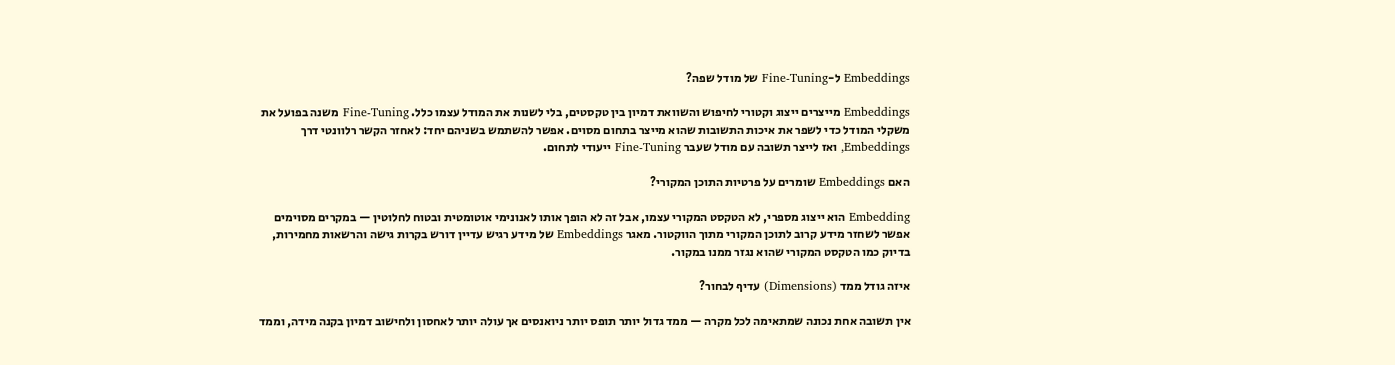Embeddings ל-Fine-Tuning של מודל שפה?

Embeddings מייצרים ייצוג וקטורי לחיפוש והשוואת דמיון בין טקסטים, בלי לשנות את המודל עצמו כלל. Fine-Tuning משנה בפועל את משקלי המודל כדי לשפר את איכות התשובות שהוא מייצר בתחום מסוים. אפשר להשתמש בשניהם יחד: לאחזר הקשר רלוונטי דרך Embeddings, ואז לייצר תשובה עם מודל שעבר Fine-Tuning ייעודי לתחום.

האם Embeddings שומרים על פרטיות התוכן המקורי?

Embedding הוא ייצוג מספרי, לא הטקסט המקורי עצמו, אבל זה לא הופך אותו לאנונימי אוטומטית ובטוח לחלוטין — במקרים מסוימים אפשר לשחזר מידע קרוב לתוכן המקורי מתוך הווקטור. מאגר Embeddings של מידע רגיש עדיין דורש בקרות גישה והרשאות מחמירות, בדיוק כמו הטקסט המקורי שהוא נגזר ממנו במקור.

איזה גודל ממד (Dimensions) עדיף לבחור?

אין תשובה אחת נכונה שמתאימה לכל מקרה — ממד גדול יותר תופס יותר ניואנסים אך עולה יותר לאחסון ולחישוב דמיון בקנה מידה, וממד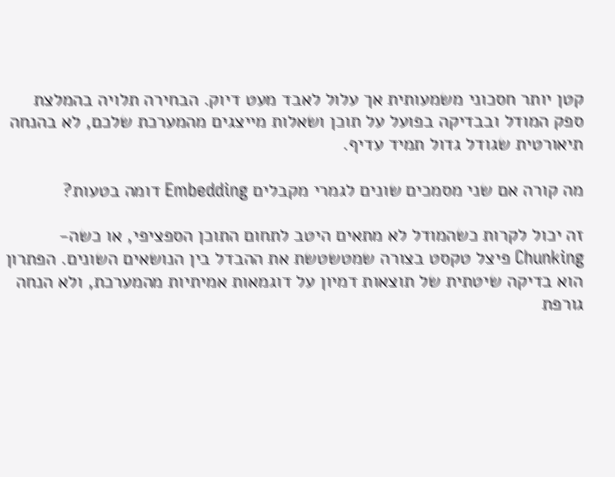קטן יותר חסכוני משמעותית אך עלול לאבד מעט דיוק. הבחירה תלויה בהמלצת ספק המודל ובבדיקה בפועל על תוכן ושאלות מייצגים מהמערכת שלכם, לא בהנחה תיאורטית שגודל גדול תמיד עדיף.

מה קורה אם שני מסמכים שונים לגמרי מקבלים Embedding דומה בטעות?

זה יכול לקרות כשהמודל לא מתאים היטב לתחום התוכן הספציפי, או כשה-Chunking פיצל טקסט בצורה שמטשטשת את ההבדל בין הנושאים השונים. הפתרון הוא בדיקה שיטתית של תוצאות דמיון על דוגמאות אמיתיות מהמערכת, ולא הנחה גורפת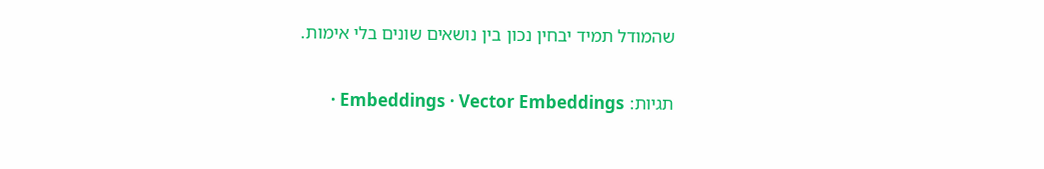שהמודל תמיד יבחין נכון בין נושאים שונים בלי אימות.

תגיות: Embeddings · Vector Embeddings ·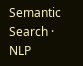Semantic Search · NLP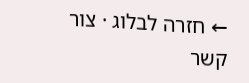← חזרה לבלוג · צור קשר